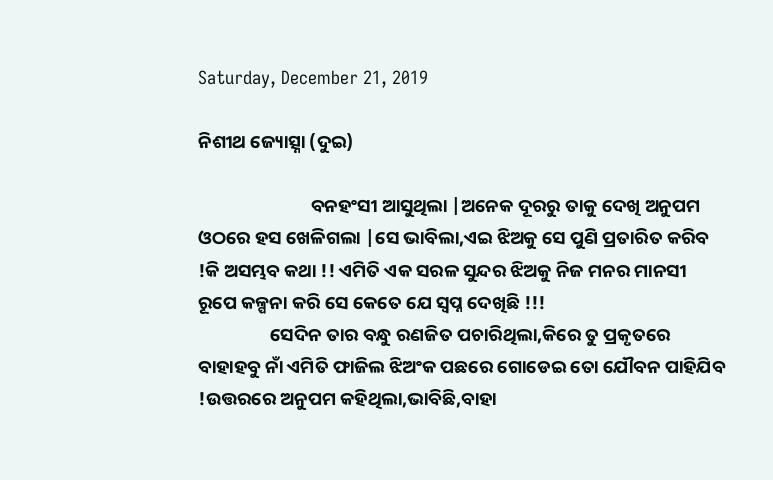Saturday, December 21, 2019

ନିଶୀଥ ଜ୍ୟୋତ୍ସ୍ନା (ଦୁଇ)

                           ବନହଂସୀ ଆସୁଥିଲା |ଅନେକ ଦୂରରୁ ତାକୁ ଦେଖି ଅନୁପମ ଓଠରେ ହସ ଖେଳିଗଲା |ସେ ଭାବିଲା,ଏଇ ଝିଅକୁ ସେ ପୁଣି ପ୍ରତାରିତ କରିବ !କି ଅସମ୍ଭବ କଥା !! ଏମିତି ଏକ ସରଳ ସୁନ୍ଦର ଝିଅକୁ ନିଜ ମନର ମାନସୀ ରୂପେ କଳ୍ପନା କରି ସେ କେତେ ଯେ ସ୍ବପ୍ନ ଦେଖିଛି !!!
                 ସେଦିନ ତାର ବନ୍ଧୁ ରଣଜିତ ପଚାରିଥିଲା,କିରେ ତୁ ପ୍ରକୃତରେ ବାହାହବୁ ନାଁ ଏମିତି ଫାଜିଲ ଝିଅଂକ ପଛରେ ଗୋଡେଇ ତୋ ଯୌବନ ପାହିଯିବ !ଉତ୍ତରରେ ଅନୁପମ କହିଥିଲା,ଭାବିଛି,ବାହା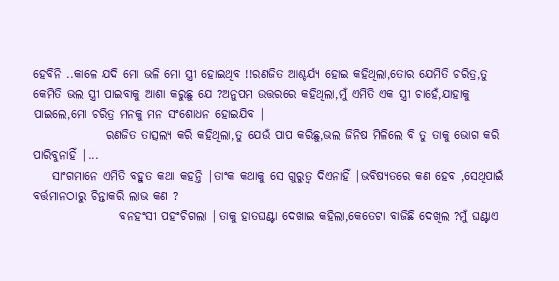ହେବିନି ..କାଳେ ଯଦି ମୋ ଭଳି ମୋ ସ୍ତ୍ରୀ ହୋଇଥିବ !!ରଣଜିତ ଆଶ୍ଚର୍ଯ୍ୟ ହୋଇ କହିଥିଲା,ତୋର ଯେମିତି ଚରିତ୍ର,ତୁ କେମିତି ଭଲ ସ୍ତ୍ରୀ ପାଇବାକୁ ଆଶା କରୁଛୁ ଯେ ?ଅନୁପମ ଉତ୍ତରରେ କହିଥିଲା,ମୁଁ ଏମିତି ଏକ ସ୍ତ୍ରୀ ଚାହେଁ,ଯାହାକୁ ପାଇଲେ,ମୋ ଚରିତ୍ର ମନକୁ ମନ ସଂଶୋଧନ ହୋଇଯିବ |
               ରଣଜିତ ତାତ୍ସଲ୍ୟ କରି କହିଥିଲା,ତୁ ଯେଉଁ ପାପ କରିଛୁ,ଭଲ ଜିନିଷ ମିଳିଲେ ବି ତୁ ତାକୁ ଭୋଗ କରି ପାରିବୁନାହିଁ |...
    ସାଂଗମାନେ ଏମିତି ବହୁତ କଥା କହନ୍ତି |ତାଂକ କଥାକୁ ସେ ଗୁରୁତ୍ବ ଦିଏନାହିଁ |ଭବିଷ୍ୟତରେ କଣ ହେବ ,ସେଥିପାଇଁ ବର୍ତ୍ତମାନଠାରୁ ଚିନ୍ତାକରି ଲାଭ କଣ ?
                  ବନହଂସୀ ପହଂଚିଗଲା |ତାକୁ ହାତଘଣ୍ଟା ଦେଖାଇ କହିଲା,କେତେଟା ବାଜିଛି ଦେଖିଲ ?ମୁଁ ଘଣ୍ଟାଏ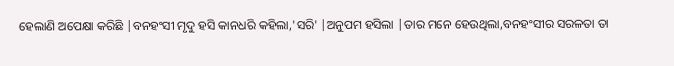ହେଲାଣି ଅପେକ୍ଷା କରିଛି |ବନହଂସୀ ମୃଦୁ ହସି କାନଧରି କହିଲା,'ସରି' |ଅନୁପମ ହସିଲା |ତାର ମନେ ହେଉଥିଲା,ବନହଂସୀର ସରଳତା ତା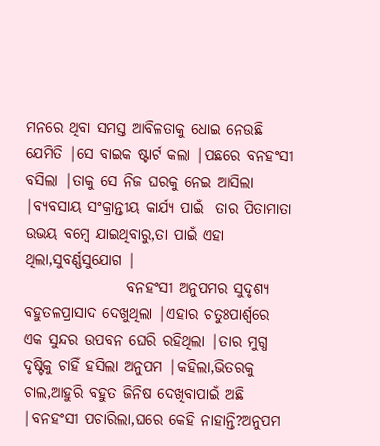ମନରେ ଥିବା ସମସ୍ତ ଆବିଳତାକୁ ଧୋଇ ନେଉଛି ଯେମିତି |ସେ ବାଇକ ଷ୍ଟାର୍ଟ କଲା |ପଛରେ ବନହଂସୀ ବସିଲା |ତାକୁ ସେ ନିଜ ଘରକୁ ନେଇ ଆସିଲା |ବ୍ୟବସାୟ ସଂକ୍ରାନ୍ତୀୟ କାର୍ଯ୍ୟ ପାଇଁ  ତାର ପିତାମାତା ଉଭୟ ବମ୍ବେ ଯାଇଥିବାରୁ,ତା ପାଇଁ ଏହା ଥିଲା,ସୁବର୍ଣ୍ଣସୁଯୋଗ |
                 ବନହଂସୀ ଅନୁପମର ସୁଦୃଶ୍ୟ ବହୁତଳପ୍ରାସାଦ ଦେଖୁଥିଲା |ଏହାର ଚତୁଃପାର୍ଶ୍ବରେ ଏକ ସୁନ୍ଦର ଉପବନ ଘେରି ରହିଥିଲା |ତାର ମୁଗ୍ଧ ଦୃଷ୍ଟିକୁ ଚାହିଁ ହସିଲା ଅନୁପମ |କହିଲା,ଭିତରକୁ ଚାଲ,ଆହୁରି ବହୁତ ଜିନିଷ ଦେଖିବାପାଇଁ ଅଛି  |ବନହଂସୀ ପଚାରିଲା,ଘରେ କେହି ନାହାନ୍ତି?ଅନୁପମ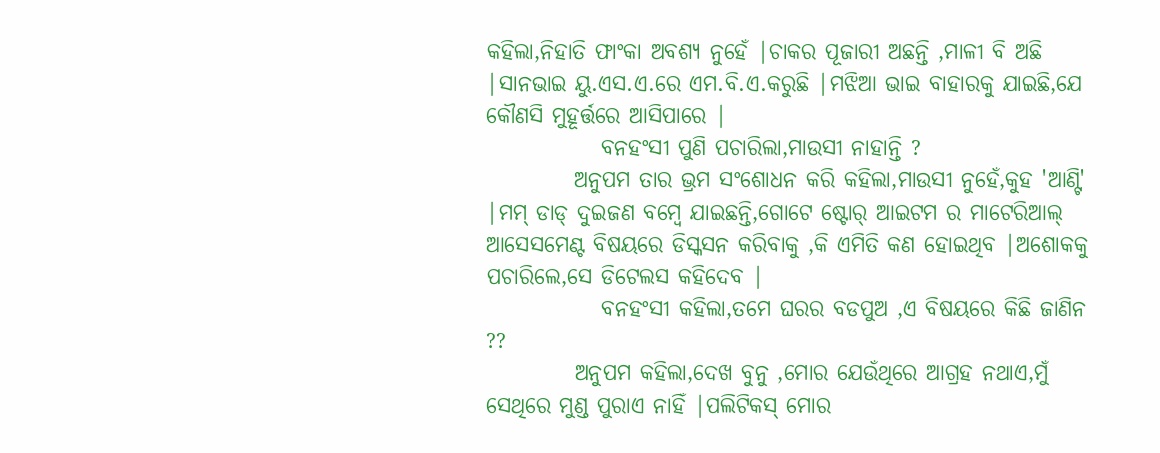କହିଲା,ନିହାତି ଫାଂକା ଅବଶ୍ୟ ନୁହେଁ |ଚାକର ପୂଜାରୀ ଅଛନ୍ତି ,ମାଳୀ ବି ଅଛି |ସାନଭାଇ ୟୁ.ଏସ.ଏ.ରେ ଏମ.ବି.ଏ.କରୁଛି |ମଝିଆ ଭାଇ ବାହାରକୁ ଯାଇଛି,ଯେ କୌଣସି ମୁହୂର୍ତ୍ତରେ ଆସିପାରେ |
             ବନହଂସୀ ପୁଣି ପଚାରିଲା,ମାଉସୀ ନାହାନ୍ତି ?
          ଅନୁପମ ତାର ଭ୍ରମ ସଂଶୋଧନ କରି କହିଲା,ମାଉସୀ ନୁହେଁ,କୁହ 'ଆଣ୍ଟି' |ମମ୍ ଡାଡ୍ ଦୁଇଜଣ ବମ୍ବେ ଯାଇଛନ୍ତି,ଗୋଟେ ଷ୍ଟୋର୍ ଆଇଟମ ର ମାଟେରିଆଲ୍ ଆସେସମେଣ୍ଟ ବିଷୟରେ ଡିସ୍କସନ କରିବାକୁ ,କି ଏମିତି କଣ ହୋଇଥିବ |ଅଶୋକକୁ ପଚାରିଲେ,ସେ ଡିଟେଲସ କହିଦେବ |
             ବନହଂସୀ କହିଲା,ତମେ ଘରର ବଡପୁଅ ,ଏ ବିଷୟରେ କିଛି ଜାଣିନ ??
          ଅନୁପମ କହିଲା,ଦେଖ ବୁନୁ ,ମୋର ଯେଉଁଥିରେ ଆଗ୍ରହ ନଥାଏ,ମୁଁ ସେଥିରେ ମୁଣ୍ଡ ପୁରାଏ ନାହିଁ |ପଲିଟିକସ୍ ମୋର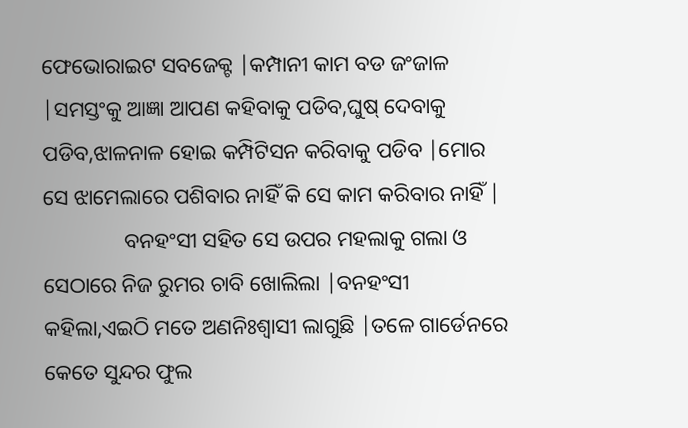ଫେଭୋରାଇଟ ସବଜେକ୍ଟ |କମ୍ପାନୀ କାମ ବଡ ଜଂଜାଳ |ସମସ୍ତଂକୁ ଆଜ୍ଞା ଆପଣ କହିବାକୁ ପଡିବ,ଘୁଷ୍ ଦେବାକୁ ପଡିବ,ଝାଳନାଳ ହୋଇ କମ୍ପିଟିସନ କରିବାକୁ ପଡିବ |ମୋର ସେ ଝାମେଲାରେ ପଶିବାର ନାହିଁ କି ସେ କାମ କରିବାର ନାହିଁ |
               ବନହଂସୀ ସହିତ ସେ ଉପର ମହଲାକୁ ଗଲା ଓ ସେଠାରେ ନିଜ ରୁମର ଚାବି ଖୋଲିଲା |ବନହଂସୀ କହିଲା,ଏଇଠି ମତେ ଅଣନିଃଶ୍ବାସୀ ଲାଗୁଛି |ତଳେ ଗାର୍ଡେନରେ କେତେ ସୁନ୍ଦର ଫୁଲ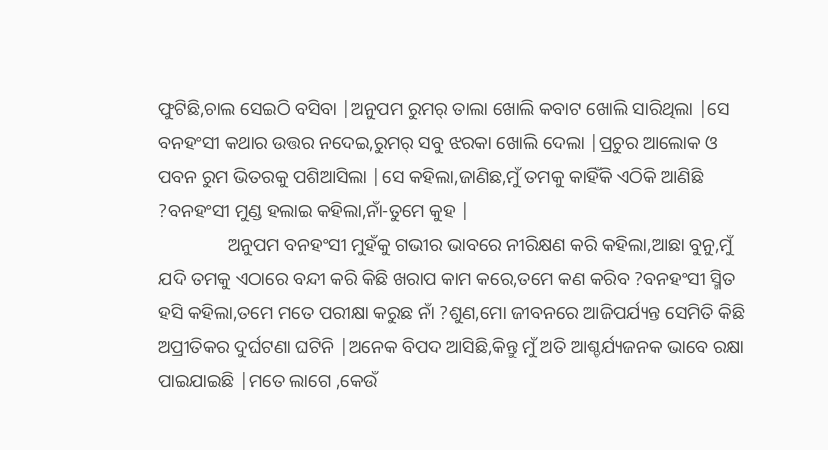ଫୁଟିଛି,ଚାଲ ସେଇଠି ବସିବା |ଅନୁପମ ରୁମର୍ ତାଲା ଖୋଲି କବାଟ ଖୋଲି ସାରିଥିଲା |ସେ ବନହଂସୀ କଥାର ଉତ୍ତର ନଦେଇ,ରୁମର୍ ସବୁ ଝରକା ଖୋଲି ଦେଲା |ପ୍ରଚୁର ଆଲୋକ ଓ ପବନ ରୁମ ଭିତରକୁ ପଶିଆସିଲା |ସେ କହିଲା,ଜାଣିଛ,ମୁଁ ତମକୁ କାହିଁକି ଏଠିକି ଆଣିଛି ?ବନହଂସୀ ମୁଣ୍ଡ ହଲାଇ କହିଲା,ନାଁ-ତୁମେ କୁହ |
               ଅନୁପମ ବନହଂସୀ ମୁହଁକୁ ଗଭୀର ଭାବରେ ନୀରିକ୍ଷଣ କରି କହିଲା,ଆଛା ବୁନୁ,ମୁଁ ଯଦି ତମକୁ ଏଠାରେ ବନ୍ଦୀ କରି କିଛି ଖରାପ କାମ କରେ,ତମେ କଣ କରିବ ?ବନହଂସୀ ସ୍ମିତ ହସି କହିଲା,ତମେ ମତେ ପରୀକ୍ଷା କରୁଛ ନାଁ ?ଶୁଣ,ମୋ ଜୀବନରେ ଆଜିପର୍ଯ୍ୟନ୍ତ ସେମିତି କିଛି ଅପ୍ରୀତିକର ଦୁର୍ଘଟଣା ଘଟିନି |ଅନେକ ବିପଦ ଆସିଛି,କିନ୍ତୁ ମୁଁ ଅତି ଆଶ୍ଚର୍ଯ୍ୟଜନକ ଭାବେ ରକ୍ଷା ପାଇଯାଇଛି |ମତେ ଲାଗେ ,କେଉଁ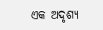ଏକ ଅଦୃଶ୍ୟ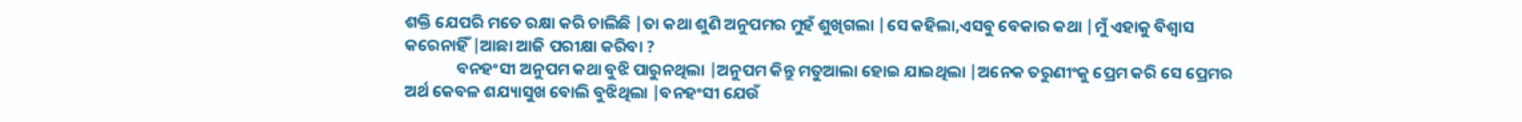ଶକ୍ତି ଯେପରି ମତେ ରକ୍ଷା କରି ଚାଲିଛି |ତା କଥା ଶୁଣି ଅନୁପମର ମୁହଁ ଶୁଖିଗଲା |ସେ କହିଲା,ଏସବୁ ବେକାର କଥା |ମୁଁ ଏହାକୁ ବିଶ୍ବାସ କରେନାହିଁ |ଆଛା ଆଜି ପରୀକ୍ଷା କରିବା ?
              ବନହଂସୀ ଅନୁପମ କଥା ବୁଝି ପାରୁନଥିଲା |ଅନୁପମ କିନ୍ତୁ ମତୁଆଲା ହୋଇ ଯାଇଥିଲା |ଅନେକ ତରୁଣୀଂକୁ ପ୍ରେମ କରି ସେ ପ୍ରେମର ଅର୍ଥ କେବଳ ଶଯ୍ୟାସୁଖ ବୋଲି ବୁଝିଥିଲା |ବନହଂସୀ ଯେଉଁ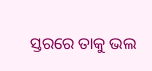ସ୍ତରରେ ତାକୁ ଭଲ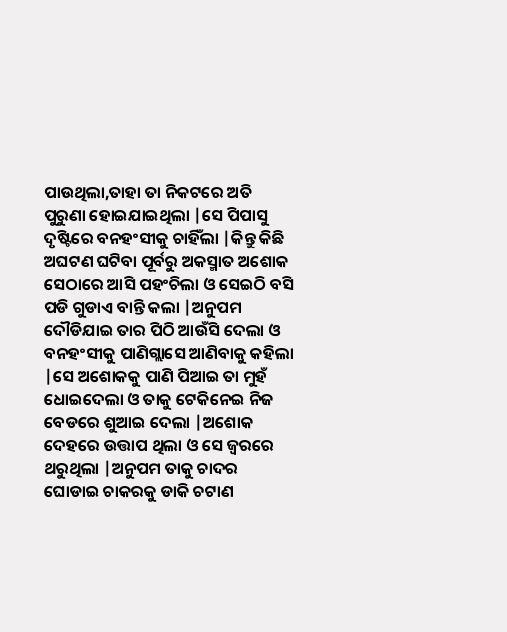ପାଉଥିଲା,ତାହା ତା ନିକଟରେ ଅତି ପୁରୁଣା ହୋଇଯାଇଥିଲା |ସେ ପିପାସୁ ଦୃଷ୍ଟିରେ ବନହଂସୀକୁ ଚାହିଁଲା |କିନ୍ତୁ କିଛି ଅଘଟଣ ଘଟିବା ପୂର୍ବରୁ ଅକସ୍ମାତ ଅଶୋକ ସେଠାରେ ଆସି ପହଂଚିଲା ଓ ସେଇଠି ବସି ପଡି ଗୁଡାଏ ବାନ୍ତି କଲା |ଅନୁପମ ଦୌଡିଯାଇ ତାର ପିଠି ଆଉଁସି ଦେଲା ଓ ବନହଂସୀକୁ ପାଣିଗ୍ଲାସେ ଆଣିବାକୁ କହିଲା |ସେ ଅଶୋକକୁ ପାଣି ପିଆଇ ତା ମୁହଁ ଧୋଇଦେଲା ଓ ତାକୁ ଟେକିନେଇ ନିଜ ବେଡରେ ଶୁଆଇ ଦେଲା |ଅଶୋକ ଦେହରେ ଉତ୍ତାପ ଥିଲା ଓ ସେ ଜ୍ବରରେ  ଥରୁଥିଲା |ଅନୁପମ ତାକୁ ଚାଦର ଘୋଡାଇ ଚାକରକୁ ଡାକି ଚଟାଣ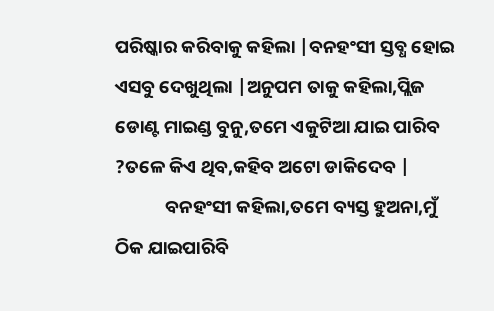ପରିଷ୍କାର କରିବାକୁ କହିଲା |ବନହଂସୀ ସ୍ତବ୍ଧ ହୋଇ ଏସବୁ ଦେଖୁଥିଲା |ଅନୁପମ ତାକୁ କହିଲା,ପ୍ଲିଜ ଡୋଣ୍ଟ ମାଇଣ୍ଡ ବୁନୁ,ତମେ ଏକୁଟିଆ ଯାଇ ପାରିବ ?ତଳେ କିଏ ଥିବ,କହିବ ଅଟୋ ଡାକିଦେବ |
            ବନହଂସୀ କହିଲା,ତମେ ବ୍ୟସ୍ତ ହୁଅନା,ମୁଁ ଠିକ ଯାଇପାରିବି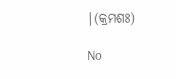|(କ୍ରମଶଃ)

No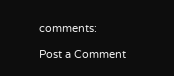comments:

Post a Comment